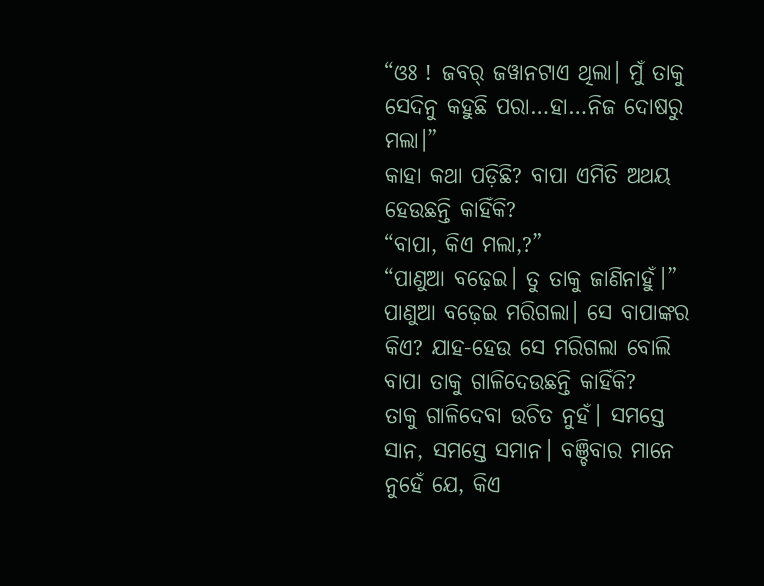“ଓଃ ! ଜବର୍ ଜୱାନଟାଏ ଥିଲା। ମୁଁ ତାକୁ ସେଦିନୁ କହୁଛି ପରା…ହା…ନିଜ ଦୋଷରୁ ମଲା।”
କାହା କଥା ପଡ଼ିଛି? ବାପା ଏମିତି ଅଥୟ ହେଉଛନ୍ତି କାହିଁକି?
“ବାପା, କିଏ ମଲା,?”
“ପାଣୁଆ ବଢ଼େଇ। ତୁ ତାକୁ ଜାଣିନାହୁଁ।”
ପାଣୁଆ ବଢ଼େଇ ମରିଗଲା। ସେ ବାପାଙ୍କର କିଏ? ଯାହ-ହେଉ ସେ ମରିଗଲା ବୋଲି ବାପା ତାକୁ ଗାଳିଦେଉଛନ୍ତି କାହିଁକି?
ତାକୁ ଗାଳିଦେବା ଉଚିତ ନୁହଁ। ସମସ୍ତେ ସାନ, ସମସ୍ତେ ସମାନ। ବଞ୍ଚିବାର ମାନେ ନୁହେଁ ଯେ, କିଏ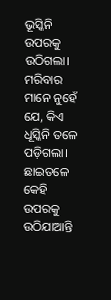ଭୂସ୍କିନି ଉପରକୁ ଉଠିଗଲା। ମରିବାର ମାନେ ନୁହେଁ ଯେ, କିଏ ଧୂସ୍କିନି ତଳେ ପଡ଼ିଗଲା। ଛାଇତଳେ କେହି ଉପରକୁ ଉଠିଯାଆନ୍ତି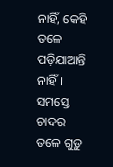ନାହିଁ, କେହି ତଳେ ପଡ଼ିଯାଆନ୍ତି ନାହିଁ। ସମସ୍ତେ ଚାଦର ତଳେ ଗୁଡ଼ୁ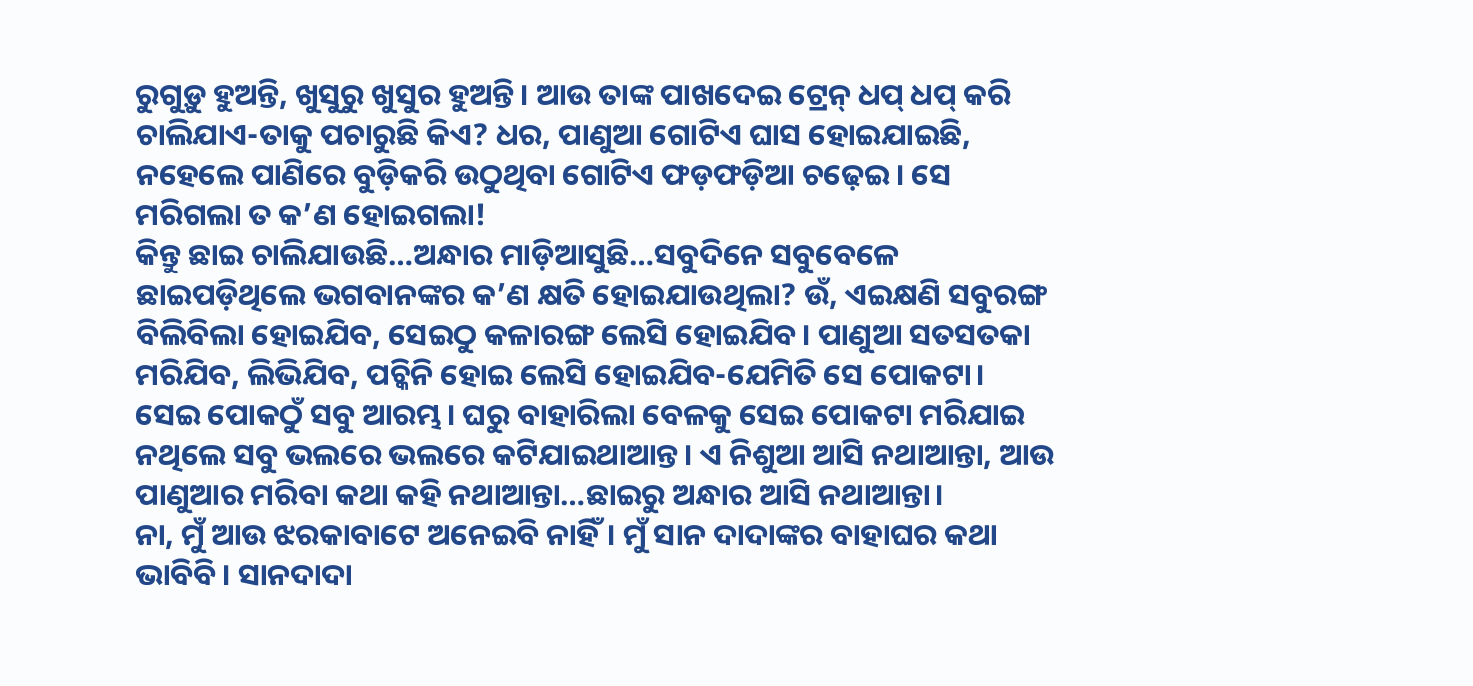ରୁଗୁଡ଼ୁ ହୁଅନ୍ତି, ଖୁସୁରୁ ଖୁସୁର ହୁଅନ୍ତି। ଆଉ ତାଙ୍କ ପାଖଦେଇ ଟ୍ରେନ୍ ଧପ୍ ଧପ୍ କରି ଚାଲିଯାଏ-ତାକୁ ପଚାରୁଛି କିଏ? ଧର, ପାଣୁଆ ଗୋଟିଏ ଘାସ ହୋଇଯାଇଛି, ନହେଲେ ପାଣିରେ ବୁଡ଼ିକରି ଉଠୁଥିବା ଗୋଟିଏ ଫଡ଼ଫଡ଼ିଆ ଚଢ଼େଇ। ସେ ମରିଗଲା ତ କ’ଣ ହୋଇଗଲା!
କିନ୍ତୁ ଛାଇ ଚାଲିଯାଉଛି…ଅନ୍ଧାର ମାଡ଼ିଆସୁଛି…ସବୁଦିନେ ସବୁବେଳେ ଛାଇପଡ଼ିଥିଲେ ଭଗବାନଙ୍କର କ’ଣ କ୍ଷତି ହୋଇଯାଉଥିଲା? ଉଁ, ଏଇକ୍ଷଣି ସବୁରଙ୍ଗ ବିଲିବିଲା ହୋଇଯିବ, ସେଇଠୁ କଳାରଙ୍ଗ ଲେସି ହୋଇଯିବ। ପାଣୁଆ ସତସତକା ମରିଯିବ, ଲିଭିଯିବ, ପଚ୍କିନି ହୋଇ ଲେସି ହୋଇଯିବ-ଯେମିତି ସେ ପୋକଟା।
ସେଇ ପୋକଠୁଁ ସବୁ ଆରମ୍ଭ। ଘରୁ ବାହାରିଲା ବେଳକୁ ସେଇ ପୋକଟା ମରିଯାଇ ନଥିଲେ ସବୁ ଭଲରେ ଭଲରେ କଟିଯାଇଥାଆନ୍ତ। ଏ ନିଶୁଆ ଆସି ନଥାଆନ୍ତା, ଆଉ ପାଣୁଆର ମରିବା କଥା କହି ନଥାଆନ୍ତା…ଛାଇରୁ ଅନ୍ଧାର ଆସି ନଥାଆନ୍ତା।
ନା, ମୁଁ ଆଉ ଝରକାବାଟେ ଅନେଇବି ନାହିଁ। ମୁଁ ସାନ ଦାଦାଙ୍କର ବାହାଘର କଥା ଭାବିବି। ସାନଦାଦା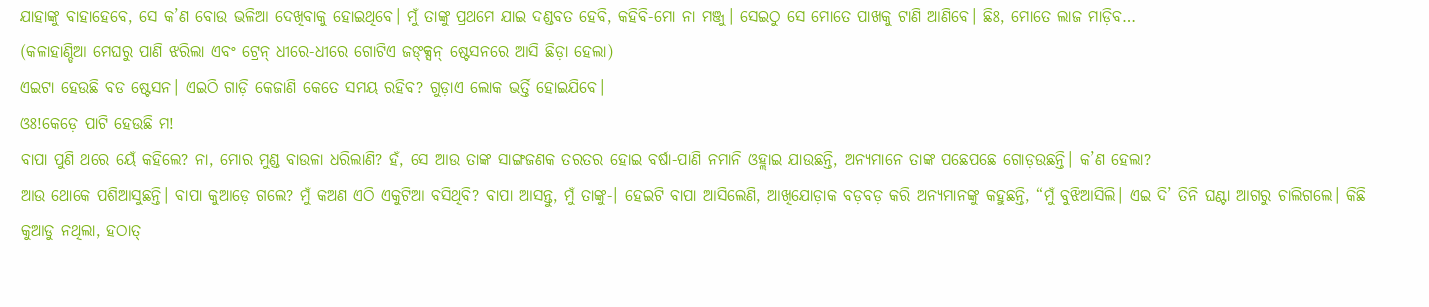ଯାହାଙ୍କୁ ବାହାହେବେ, ସେ କ’ଣ ବୋଉ ଭଳିଆ ଦେଖିବାକୁ ହୋଇଥିବେ। ମୁଁ ତାଙ୍କୁ ପ୍ରଥମେ ଯାଇ ଦଣ୍ଡବତ ହେବି, କହିବି-ମୋ ନା ମଞ୍ଜୁ। ସେଇଠୁ ସେ ମୋତେ ପାଖକୁ ଟାଣି ଆଣିବେ। ଛିଃ, ମୋତେ ଲାଜ ମାଡ଼ିବ…
(କଳାହାଣ୍ଡିଆ ମେଘରୁ ପାଣି ଝରିଲା ଏବଂ ଟ୍ରେନ୍ ଧୀରେ-ଧୀରେ ଗୋଟିଏ ଜଙ୍କ୍ସନ୍ ଷ୍ଟେସନରେ ଆସି ଛିଡ଼ା ହେଲା)
ଏଇଟା ହେଉଛି ବଡ ଷ୍ଟେସନ। ଏଇଠି ଗାଡ଼ି କେଜାଣି କେତେ ସମୟ ରହିବ? ଗୁଡ଼ାଏ ଲୋକ ଭର୍ତ୍ତି ହୋଇଯିବେ।
ଓଃ!କେଡ଼େ ପାଟି ହେଉଛି ମ!
ବାପା ପୁଣି ଥରେ ୟେଁ କହିଲେ? ନା, ମୋର ମୁଣ୍ଡ ବାଉଳା ଧରିଲାଣି? ହଁ, ସେ ଆଉ ତାଙ୍କ ସାଙ୍ଗଜଣକ ତରତର ହୋଇ ବର୍ଷା-ପାଣି ନମାନି ଓହ୍ଲାଇ ଯାଉଛନ୍ତି, ଅନ୍ୟମାନେ ତାଙ୍କ ପଛେପଛେ ଗୋଡ଼ଉଛନ୍ତି। କ’ଣ ହେଲା?
ଆଉ ଥୋକେ ପଶିଆସୁଛନ୍ତି। ବାପା କୁଆଡ଼େ ଗଲେ? ମୁଁ କଅଣ ଏଠି ଏକୁଟିଆ ବସିଥିବି? ବାପା ଆସନ୍ତୁ, ମୁଁ ତାଙ୍କୁ-। ହେଇଟି ବାପା ଆସିଲେଣି, ଆଖିଯୋଡ଼ାକ ବଡ଼ବଡ଼ କରି ଅନ୍ୟମାନଙ୍କୁ କହୁଛନ୍ତି, “ମୁଁ ବୁଝିଆସିଲି। ଏଇ ଦି’ ତିନି ଘଣ୍ଟା ଆଗରୁ ଚାଲିଗଲେ। କିଛି କୁଆଡୁ ନଥିଲା, ହଠାତ୍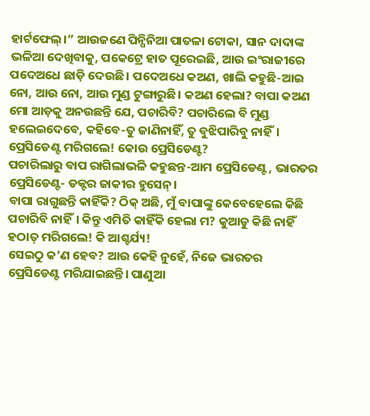ହାର୍ଟଫେଲ୍।” ଆଉଜଣେ ପିନ୍ପିନିଆ ପାତଳା ଟୋକା, ସାନ ଦାଦାଙ୍କ ଭଳିଆ ଦେଖିବାକୁ, ପକେଟ୍ରେ ହାତ ପୂରେଇଛି, ଆଉ ଇଂରାଜୀରେ ପଦେଅଧେ ଛାଡ଼ି ଦେଉଛି। ପଦେଅଧେ କଅଣ, ଖାଲି କହୁଛି-ଆଇ ନୋ, ଆଉ ନୋ, ଆଉ ମୁଣ୍ଡ ଟୁଙ୍ଗାରୁଛି। କଅଣ ହେଲା? ବାପା କଅଣ ମୋ ଆଡ଼କୁ ଅନଉଛନ୍ତି ଯେ, ପଚାରିବି? ପଚାରିଲେ ବି ମୁଣ୍ଡ ହଲେଇଦେବେ, କହିବେ-ତୁ ଜାଣିନାହିଁ, ତୁ ବୁଝିପାରିବୁ ନାହିଁ।
ପ୍ରେସିଡେଣ୍ଟ ମରିଗଲେ! କୋଉ ପ୍ରେସିଡେଣ୍ଟ?
ପଚାରିଲାରୁ ବାପ ରାଗିଲାଭଳି କହୁଛନ୍ତ-ଆମ ପ୍ରେସିଡେଣ୍ଟ, ଭାରତର ପ୍ରେସିଡେଣ୍ଟ- ଡକ୍ଟର ଜାକୀର ହୁସେନ୍।
ବାପା ରାଗୁଛନ୍ତି କାହିଁକି? ଠିକ୍ ଅଛି, ମୁଁ ବାପାଙ୍କୁ କେବେହେଲେ କିଛି ପଚାରିବି ନାହିଁ। କିନ୍ତୁ ଏମିତି କାହିଁକି ହେଲା ମ? କୁଆଡୁ କିଛି ନାହିଁ ହଠାତ୍ ମରିଗଲେ! କି ଆଶ୍ଚର୍ଯ୍ୟ!
ସେଇଠୁ କ’ଣ ହେବ? ଆଉ କେହି ନୁହେଁ, ନିଜେ ଭାରତର ପ୍ରେସିଡେଣ୍ଟ ମରିଯାଇଛନ୍ତି। ପାଣୁଆ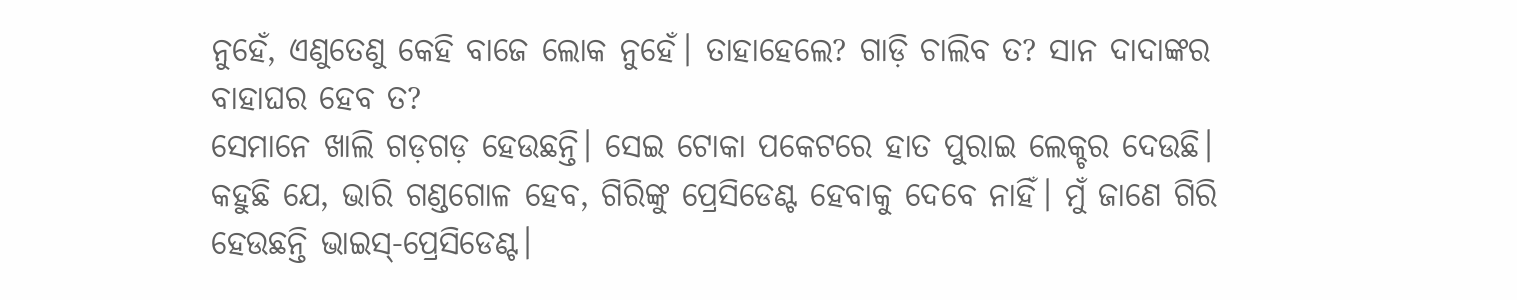ନୁହେଁ, ଏଣୁତେଣୁ କେହି ବାଜେ ଲୋକ ନୁହେଁ। ତାହାହେଲେ? ଗାଡ଼ି ଚାଲିବ ତ? ସାନ ଦାଦାଙ୍କର ବାହାଘର ହେବ ତ?
ସେମାନେ ଖାଲି ଗଡ଼ଗଡ଼ ହେଉଛନ୍ତି। ସେଇ ଟୋକା ପକେଟରେ ହାତ ପୁରାଇ ଲେକ୍ଚର ଦେଉଛି। କହୁଛି ଯେ, ଭାରି ଗଣ୍ଡଗୋଳ ହେବ, ଗିରିଙ୍କୁ ପ୍ରେସିଡେଣ୍ଟ ହେବାକୁ ଦେବେ ନାହିଁ। ମୁଁ ଜାଣେ ଗିରି ହେଉଛନ୍ତି ଭାଇସ୍-ପ୍ରେସିଡେଣ୍ଟ।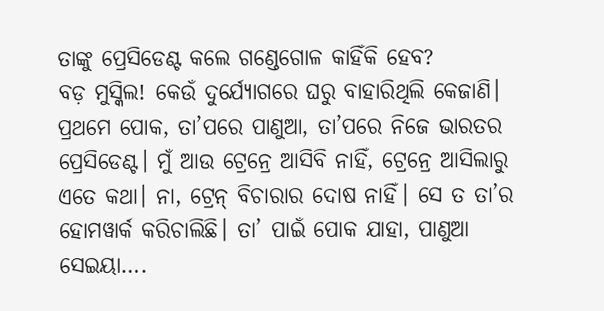ତାଙ୍କୁ ପ୍ରେସିଡେଣ୍ଟ କଲେ ଗଣ୍ଡେଗୋଳ କାହିଁକି ହେବ?
ବଡ଼ ମୁସ୍କିଲ! କେଉଁ ଦୁର୍ଯ୍ୟୋଗରେ ଘରୁ ବାହାରିଥିଲି କେଜାଣି। ପ୍ରଥମେ ପୋକ, ତା’ପରେ ପାଣୁଆ, ତା’ପରେ ନିଜେ ଭାରତର ପ୍ରେସିଡେଣ୍ଟ। ମୁଁ ଆଉ ଟ୍ରେନ୍ରେ ଆସିବି ନାହିଁ, ଟ୍ରେନ୍ରେ ଆସିଲାରୁ ଏତେ କଥା। ନା, ଟ୍ରେନ୍ ବିଚାରାର ଦୋଷ ନାହିଁ। ସେ ତ ତା’ର ହୋମୱାର୍କ କରିଚାଲିଛି। ତା’ ପାଇଁ ପୋକ ଯାହା, ପାଣୁଆ ସେଇୟା….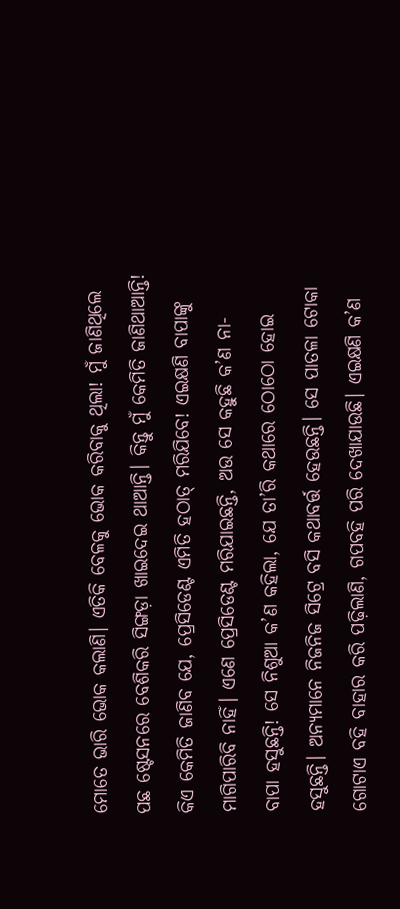ମୋତେ ଭାରି ଭୋକ କଲାଣି। ଏତିକି ବେଳକୁ ଭୋକ କରିବାକୁ ଥିଲା! ମୁଁ ଜାଣିଥିଲେ ପଛ ଷ୍ଟେସନରେ ବେଶିକରି ସିଙ୍ଗଡ଼ା ଖାଇଦେଇ ଥାଆନ୍ତି। କିନ୍ତୁ ମୁଁ କେମିତି ଜାଣିଥାଆନ୍ତି! କିଏ କେମିତି ଜାଣିବ ଯେ, ପ୍ରେସିଡେଣ୍ଟ ଏମିତି ହଠାତ୍ ମରିଯିବେ! ଏଇକ୍ଷଣି ବାପାଙ୍କୁ ମାଗିପାରିବି ନାହିଁ। ଏଣେ ପ୍ରେସିଡେଣ୍ଟ ମରିଯାଇଛନ୍ତି, ଅଉ ସେ କହୁଛି କ’ଣ ନା-
ବାପା ହସୁଛନ୍ତି! ସେ ନିଶୁଆ କ’ଣ କହିଲା, ଯେ ତା’ରି କଥାରେ ଠୋଠୋ ହୋଇ ହସୁଛନ୍ତି। ଅନ୍ୟମାନେ ନିଜନିଜ ସିଟ୍ରେ ବସି କଥାବର୍ତ୍ତ ହେଉଛନ୍ତି। ସେ ପାତଳା ଟୋକା ଗୋଟାଏ ବହି ବାହାର କରି ପଢ଼ିଲାଣି, ଗପବହି ପରି ଦେଖାଯାଉଛି। ଏଇକ୍ଷଣି କ’ଣ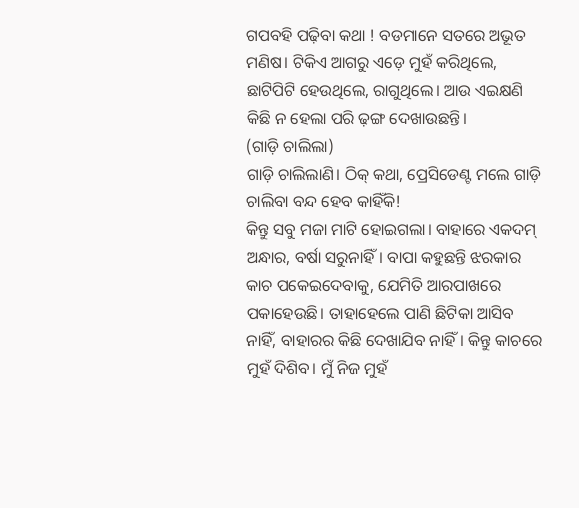ଗପବହି ପଢ଼ିବା କଥା ! ବଡମାନେ ସତରେ ଅଭୂତ ମଣିଷ। ଟିକିଏ ଆଗରୁ ଏଡ଼େ ମୁହଁ କରିଥିଲେ, ଛାଟିପିଟି ହେଉଥିଲେ, ରାଗୁଥିଲେ। ଆଉ ଏଇକ୍ଷଣି କିଛି ନ ହେଲା ପରି ଢ଼ଙ୍ଗ ଦେଖାଉଛନ୍ତି।
(ଗାଡ଼ି ଚାଲିଲା)
ଗାଡ଼ି ଚାଲିଲାଣି। ଠିକ୍ କଥା, ପ୍ରେସିଡେଣ୍ଟ ମଲେ ଗାଡ଼ି ଚାଲିବା ବନ୍ଦ ହେବ କାହିଁକି!
କିନ୍ତୁ ସବୁ ମଜା ମାଟି ହୋଇଗଲା। ବାହାରେ ଏକଦମ୍ ଅନ୍ଧାର, ବର୍ଷା ସରୁନାହିଁ। ବାପା କହୁଛନ୍ତି ଝରକାର କାଚ ପକେଇଦେବାକୁ, ଯେମିତି ଆରପାଖରେ ପକାହେଉଛି। ତାହାହେଲେ ପାଣି ଛିଟିକା ଆସିବ ନାହିଁ, ବାହାରର କିଛି ଦେଖାଯିବ ନାହିଁ। କିନ୍ତୁ କାଚରେ ମୁହଁ ଦିଶିବ। ମୁଁ ନିଜ ମୁହଁ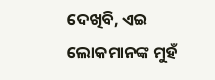ଦେଖିବି, ଏଇ ଲୋକମାନଙ୍କ ମୁହଁ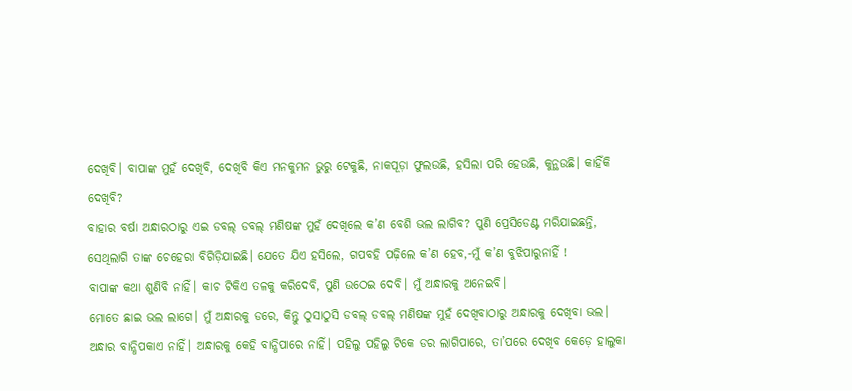ଦେଖିବି। ବାପାଙ୍କ ମୁହଁ ଦେଖିବି, ଦେଖିବି କିଏ ମନକୁମନ ଭୁରୁ ଟେକୁଛି, ନାକପୂଡ଼ା ଫୁଲଉଛି, ହସିଲା ପରି ହେଉଛି, କୁନ୍ଥଉଛି। କାହିଁକି ଦେଖିବି?
ବାହାର ବର୍ଷା ଅନ୍ଧାରଠାରୁ ଏଇ ଡବଲ୍ ଡବଲ୍ ମଣିଷଙ୍କ ମୁହଁ ଦେଖିଲେ କ’ଣ ବେଶି ଭଲ ଲାଗିବ? ପୁଣି ପ୍ରେସିଡେଣ୍ଟ ମରିଯାଇଛନ୍ତି, ସେଥିଲାଗି ତାଙ୍କ ଚେହେରା ବିଗିଡ଼ିଯାଇଛି। ଯେତେ ଯିଏ ହସିଲେ, ଗପବହି ପଢ଼ିଲେ କ’ଣ ହେବ,-ମୁଁ କ’ଣ ବୁଝିପାରୁନାହିଁ !
ବାପାଙ୍କ କଥା ଶୁଣିବି ନାହିଁ। କାଚ ଟିକିଏ ତଳକୁ କରିଦେବି, ପୁଣି ଉଠେଇ ଦେବି। ମୁଁ ଅନ୍ଧାରକୁ ଅନେଇବି।
ମୋତେ ଛାଇ ଭଲ ଲାଗେ। ମୁଁ ଅନ୍ଧାରକୁ ଡରେ, କିନ୍ତୁ ଠୁସାଠୁସି ଡବଲ୍ ଡବଲ୍ ମଣିଷଙ୍କ ମୁହଁ ଦେଖିବାଠାରୁ ଅନ୍ଧାରକୁ ଦେଖିବା ଭଲ।
ଅନ୍ଧାର ବାନ୍ଧିପକାଏ ନାହିଁ। ଅନ୍ଧାରକୁ କେହି ବାନ୍ଧିପାରେ ନାହିଁ। ପହିଲୁ ପହିଲୁ ଟିକେ ଡର ଲାଗିପାରେ, ତା’ପରେ ଦେଖିବ କେଡ଼େ ହାଲୁକା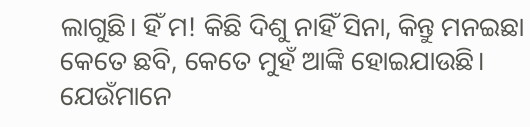ଲାଗୁଛି। ହିଁ ମ! କିଛି ଦିଶୁ ନାହିଁ ସିନା, କିନ୍ତୁ ମନଇଛା କେତେ ଛବି, କେତେ ମୁହଁ ଆଙ୍କି ହୋଇଯାଉଛି। ଯେଉଁମାନେ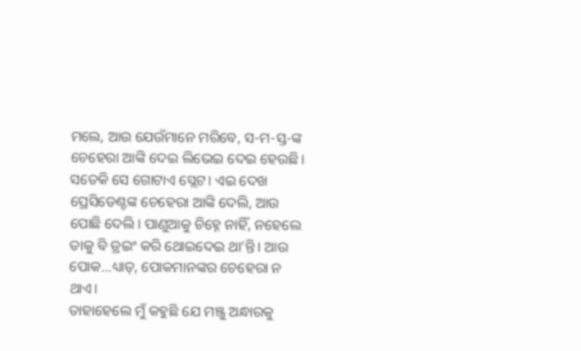ମଲେ, ଆଉ ଯେଉଁମାନେ ମରିବେ, ସ-ମ-ସ୍ତ-ଙ୍କ ଚେହେରା ଆଙ୍କି ଦେଇ ଲିଭେଇ ଦେଇ ହେଉଛି। ସତେକି ସେ ଗୋଟାଏ ସ୍ଲେଟ। ଏଇ ଦେଖ ପ୍ରେସିଡେଣ୍ଟଙ୍କ ଚେହେରା ଆଙ୍କି ଦେଲି, ଆଉ ପୋଛି ଦେଲି। ପାଣୁଆକୁ ଚିହ୍ନେ ନାହିଁ, ନହେଲେ ତାକୁ ବି ଡ୍ରଇଂ କରି ଥୋଇଦେଇ ଥା’ନ୍ତି। ଆଉ ପୋକ…ଧ୍ୟାତ୍, ପୋକମାନଙ୍କର ଚେହେରା ନ ଥାଏ।
ତାହାହେଲେ ମୁଁ କହୁଛି ଯେ ମଞ୍ଜୁ ଅନ୍ଧାରକୁ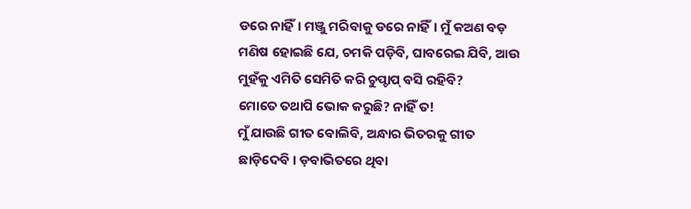ଡରେ ନାହିଁ। ମଞ୍ଜୁ ମରିବାକୁ ଡରେ ନାହିଁ। ମୁଁ କଅଣ ବଡ଼ ମଣିଷ ହୋଇଛି ଯେ, ଚମକି ପଡ଼ିବି, ଘାବରେଇ ଯିବି, ଆଉ ମୁହଁକୁ ଏମିତି ସେମିତି କରି ଚୁପ୍ଚାପ୍ ବସି ରହିବି?
ମୋତେ ତଥାପି ଭୋକ କରୁଛି? ନାହିଁ ତ!
ମୁଁ ଯାଉଛି ଗୀତ ବୋଲିବି, ଅନ୍ଧାର ଭିତରକୁ ଗୀତ ଛାଡ଼ିଦେବି। ଡ଼ବାଭିତରେ ଥିବା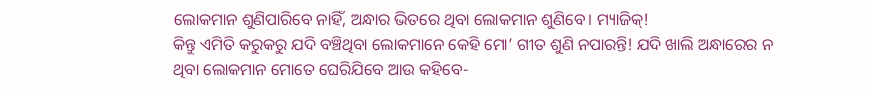ଲୋକମାନ ଶୁଣିପାରିବେ ନାହିଁ, ଅନ୍ଧାର ଭିତରେ ଥିବା ଲୋକମାନ ଶୁଣିବେ। ମ୍ୟାଜିକ୍!
କିନ୍ତୁ ଏମିତି କରୁକରୁ ଯଦି ବଞ୍ଚିଥିବା ଲୋକମାନେ କେହି ମୋ’ ଗୀତ ଶୁଣି ନପାରନ୍ତି! ଯଦି ଖାଲି ଅନ୍ଧାରେର ନ ଥିବା ଲୋକମାନ ମୋତେ ଘେରିଯିବେ ଆଉ କହିବେ-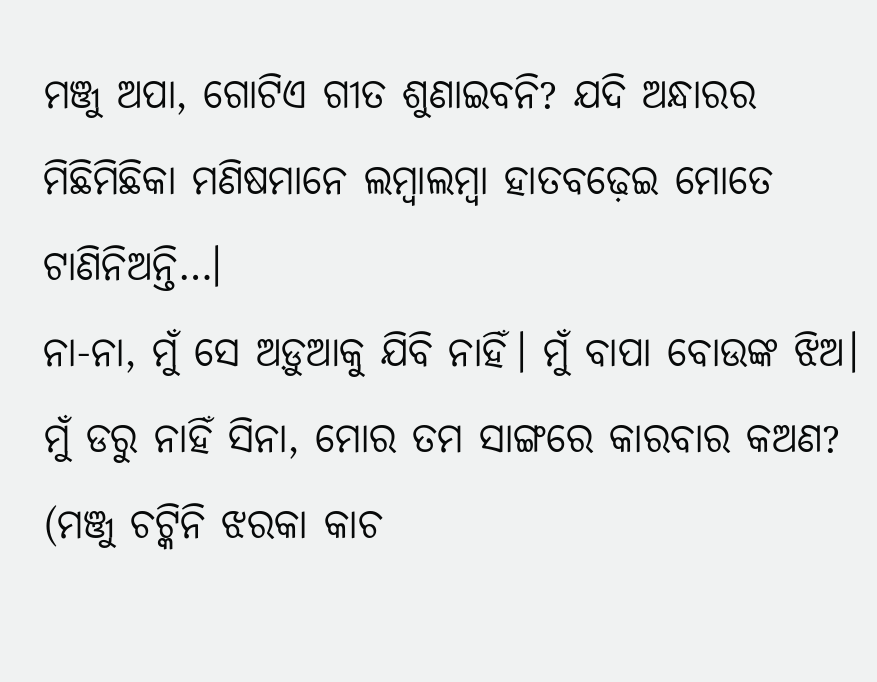ମଞ୍ଜୁ ଅପା, ଗୋଟିଏ ଗୀତ ଶୁଣାଇବନି? ଯଦି ଅନ୍ଧାରର ମିଛିମିଛିକା ମଣିଷମାନେ ଲମ୍ବାଲମ୍ବା ହାତବଢ଼େଇ ମୋତେ ଟାଣିନିଅନ୍ତି…।
ନା-ନା, ମୁଁ ସେ ଅଡ଼ୁଆକୁ ଯିବି ନାହିଁ। ମୁଁ ବାପା ବୋଉଙ୍କ ଝିଅ। ମୁଁ ଡରୁ ନାହିଁ ସିନା, ମୋର ତମ ସାଙ୍ଗରେ କାରବାର କଅଣ?
(ମଞ୍ଜୁ ଚଟ୍କିନି ଝରକା କାଚ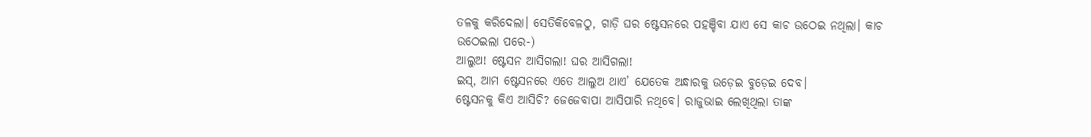ତଳକୁ କରିଦେଲା। ସେତିକିବେଳଠୁ, ଗାଡ଼ି ଘର ଷ୍ଟେସନରେ ପହଞ୍ଚିବା ଯାଏ ସେ କାଚ ଉଠେଇ ନଥିଲା। କାଚ ଉଠେଇଲା ପରେ-)
ଆଲୁଅ! ଷ୍ଟେସନ ଆସିଗଲା! ଘର ଆସିଗଲା!
ଇସ୍, ଆମ ଷ୍ଟେସନରେ ଏତେ ଆଲୁଅ ଥାଏ’ ଯେତେକ ଅନ୍ଧାରକୁ ଉଡ଼େଇ ବୁଡ଼େଇ ଦେବ।
ଷ୍ଟେସନକୁ କିଏ ଆସିଚି? ଜେଜେବାପା ଆସିପାରି ନଥିବେ। ରାଜୁଭାଇ ଲେଖିଥିଲା ତାଙ୍କ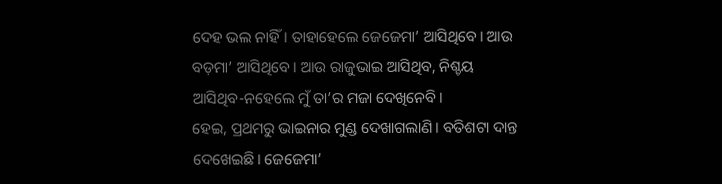ଦେହ ଭଲ ନାହିଁ। ତାହାହେଲେ ଜେଜେମା’ ଆସିଥିବେ। ଆଉ ବଡ଼ମା’ ଆସିଥିବେ। ଆଉ ରାଜୁଭାଇ ଆସିଥିବ, ନିଶ୍ଚୟ ଆସିଥିବ-ନହେଲେ ମୁଁ ତା’ର ମଜା ଦେଖିନେବି।
ହେଇ, ପ୍ରଥମରୁ ଭାଇନାର ମୁଣ୍ଡ ଦେଖାଗଲାଣି। ବତିଶଟା ଦାନ୍ତ ଦେଖେଇଛି। ଜେଜେମା’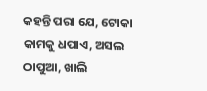କହନ୍ତି ପରା ଯେ, ଟୋକା କାମକୁ ଧପାଏ, ଅସଲ ଠାପୁଆ, ଖାଲି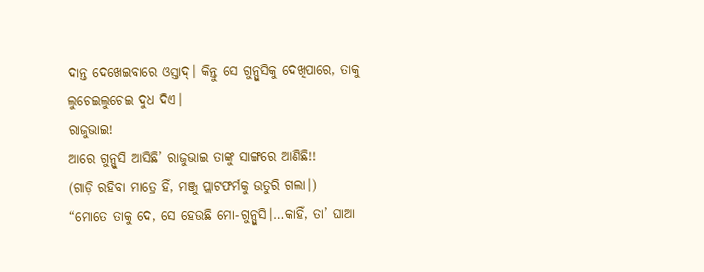ଦାନ୍ତ ଦେଖେଇବାରେ ଓସ୍ତାଦ୍। କିନ୍ତୁ ସେ ଗୁନ୍ପୁସିକୁ ଦେଖିପାରେ, ତାକୁ ଲୁଚେଇଲୁଚେଇ ଦୁଧ ଦିଏ।
ରାଜୁଭାଇ!
ଆରେ ଗୁନ୍ପୁସି ଆସିଛି’ ରାଜୁଭାଇ ତାଙ୍କୁ ସାଙ୍ଗରେ ଆଣିଛି!!
(ଗାଡ଼ି ରହିବା ମାତ୍ରେ ହିଁ, ମଞ୍ଜୁ ପ୍ଲାଟଫର୍ମକୁ ଉତୁରି ଗଲା।)
“ମୋତେ ତାକୁ ଦେ, ସେ ହେଉଛି ମୋ-ଗୁନ୍ପୁସି।…କାହିଁ, ତା’ ଘାଆ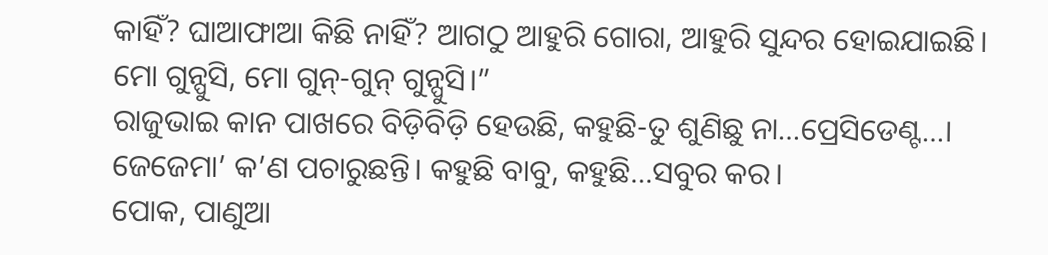କାହିଁ? ଘାଆଫାଆ କିଛି ନାହିଁ? ଆଗଠୁ ଆହୁରି ଗୋରା, ଆହୁରି ସୁନ୍ଦର ହୋଇଯାଇଛି। ମୋ ଗୁନ୍ପୁସି, ମୋ ଗୁନ୍-ଗୁନ୍ ଗୁନ୍ପୁସି।”
ରାଜୁଭାଇ କାନ ପାଖରେ ବିଡ଼ିବିଡ଼ି ହେଉଛି, କହୁଛି-ତୁ ଶୁଣିଛୁ ନା…ପ୍ରେସିଡେଣ୍ଟ…। ଜେଜେମା’ କ’ଣ ପଚାରୁଛନ୍ତି। କହୁଛି ବାବୁ, କହୁଛି…ସବୁର କର।
ପୋକ, ପାଣୁଆ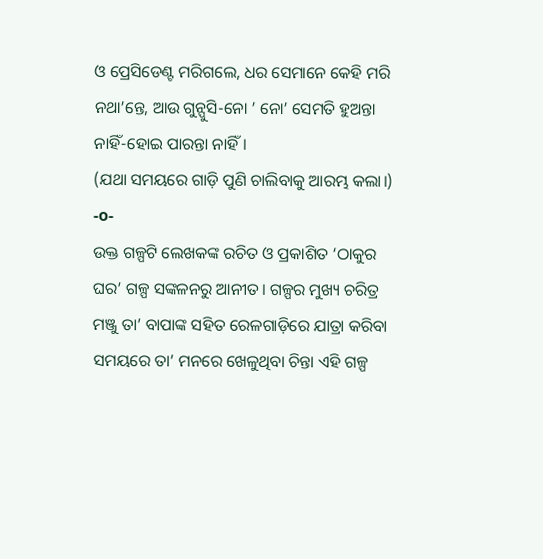ଓ ପ୍ରେସିଡେଣ୍ଟ ମରିଗଲେ, ଧର ସେମାନେ କେହି ମରି ନଥା’ନ୍ତେ, ଆଉ ଗୁନ୍ପୁସି-ନୋ ’ ନୋ’ ସେମତି ହୁଅନ୍ତା ନାହିଁ-ହୋଇ ପାରନ୍ତା ନାହିଁ।
(ଯଥା ସମୟରେ ଗାଡ଼ି ପୁଣି ଚାଲିବାକୁ ଆରମ୍ଭ କଲା।)
-o-
ଉକ୍ତ ଗଳ୍ପଟି ଲେଖକଙ୍କ ରଚିତ ଓ ପ୍ରକାଶିତ ‘ଠାକୁର ଘର’ ଗଳ୍ପ ସଙ୍କଳନରୁ ଆନୀତ। ଗଳ୍ପର ମୁଖ୍ୟ ଚରିତ୍ର ମଞ୍ଜୁ ତା’ ବାପାଙ୍କ ସହିତ ରେଳଗାଡ଼ିରେ ଯାତ୍ରା କରିବା ସମୟରେ ତା’ ମନରେ ଖେଳୁଥିବା ଚିନ୍ତା ଏହି ଗଳ୍ପ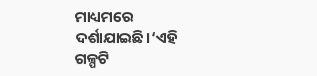ମାଧ୍ୟମରେ ଦର୍ଶାଯାଇଛି।‘ଏହି ଗଳ୍ପଟି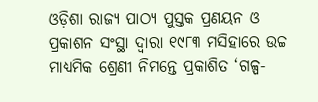ଓଡ଼ିଶା ରାଜ୍ୟ ପାଠ୍ୟ ପୁସ୍ତକ ପ୍ରଣୟନ ଓ ପ୍ରକାଶନ ସଂସ୍ଥା ଦ୍ୱାରା ୧୯୮୩ ମସିହାରେ ଉଚ୍ଚ ମାଧ୍ୟମିକ ଶ୍ରେଣୀ ନିମନ୍ତେ ପ୍ରକାଶିତ ‘ଗଳ୍ପ-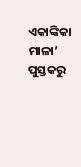ଏକାଙ୍କିକା ମାଳା’ ପୁସ୍ତକରୁ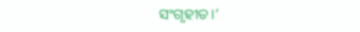ସଂଗୃହୀତ।’